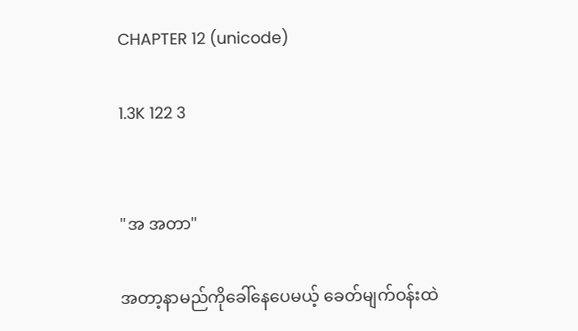CHAPTER 12 (unicode)

1.3K 122 3


"အ အတာ"

အတာ့နာမည်ကိုခေါ်နေပေမယ့် ခေတ်မျက်ဝန်းထဲ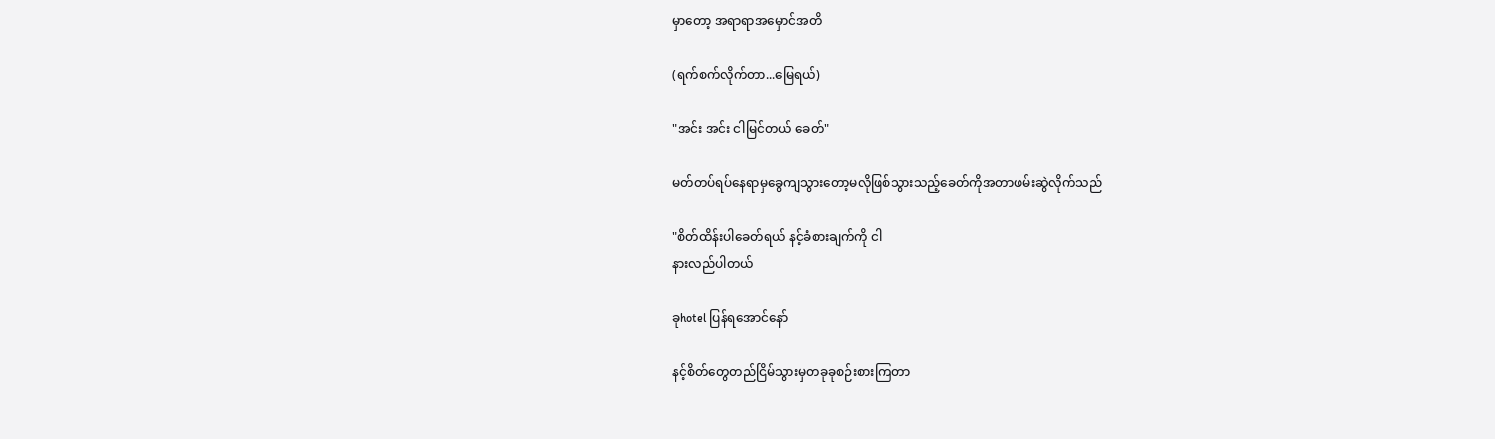မှာတော့ အရာရာအမှောင်အတိ

(ရက်စက်လိုက်တာ...မြေရယ်)

"အင်း အင်း ငါမြင်တယ် ခေတ်"

မတ်တပ်ရပ်နေရာမှခွေကျသွားတော့မလိုဖြစ်သွားသည့်ခေတ်ကိုအတာဖမ်းဆွဲလိုက်သည်

"စိတ်ထိန်းပါခေတ်ရယ် နင့်ခံစားချက်ကို ငါ
နားလည်ပါတယ်

ခုhotel ပြန်ရအောင်နော်

နင့်စိတ်တွေတည်ငြိမ်သွားမှတခုခုစဉ်းစားကြတာ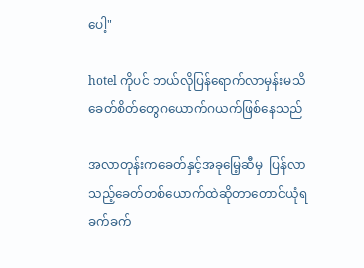ပေါ့"

hotel ကိုပင် ဘယ်လိုပြန်ရောက်လာမှန်းမသိ
ခေတ်စိတ်တွေဂယောက်ဂယက်ဖြစ်နေသည်

အလာတုန်းကခေတ်နှင့်အခုမြေ့ဆီမှ  ပြန်လာသည့်ခေတ်တစ်ယောက်ထဲဆိုတာတောင်ယုံရ
ခက်ခက်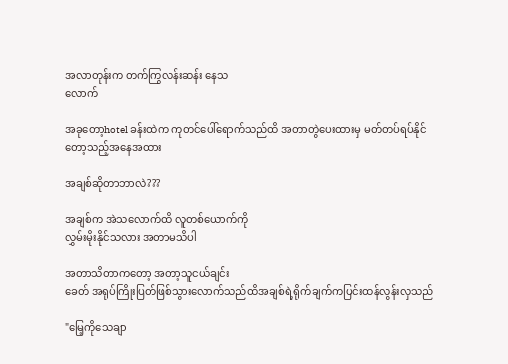အလာတုန်းက တက်ကြွလန်းဆန်း နေသ
လောက်

အခုတော့hotel ခန်းထဲက ကုတင်ပေါ်ရောက်သည်ထိ အတာတွဲပေးထားမှ မတ်တပ်ရပ်နိုင်
တော့သည့်အနေအထား

အချစ်ဆိုတာဘာလဲ???

အချစ်က အဲသလောက်ထိ လူတစ်ယောက်ကို
လွှမ်းမိုးနိုင်သလား အတာမသိပါ

အတာသိတာကတော့ အတာ့သူငယ်ချင်း
ခေတ် အရုပ်ကြိုးပြတ်ဖြစ်သွားလောက်သည်ထိအချစ်ရဲ့ရိုက်ချက်ကပြင်းထန်လွန်းလှသည်

"မြေ့ကိုသေချာ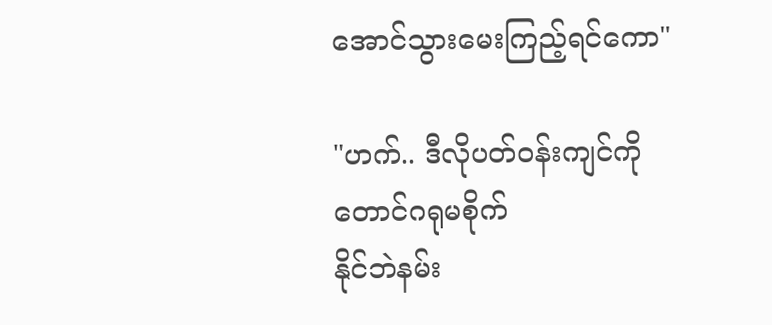အောင်သွားမေးကြည့်ရင်ကော"

"ဟက်.. ဒီလိုပတ်ဝန်းကျင်ကိုတောင်ဂရုမစိုက်
နိုင်ဘဲနမ်း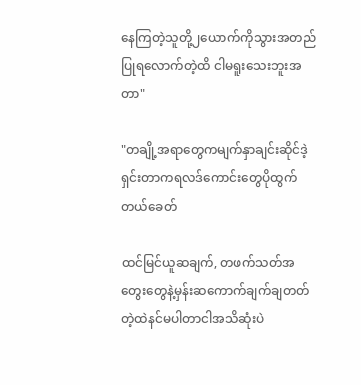နေကြတဲ့သူတို့၂ယောက်ကိုသွားအတည်ပြုရလောက်တဲ့ထိ ငါမရူးသေးဘူးအတာ"

"တချို့အရာတွေကမျက်နှာချင်းဆိုင်ဒဲ့ရှင်းတာကရလဒ်ကောင်းတွေပိုထွက်တယ်ခေတ်

ထင်မြင်ယူဆချက်, တဖက်သတ်အတွေးတွေနဲ့မှန်းဆကောက်ချက်ချတတ်တဲ့ထဲနင်မပါတာငါအသိဆုံးပဲ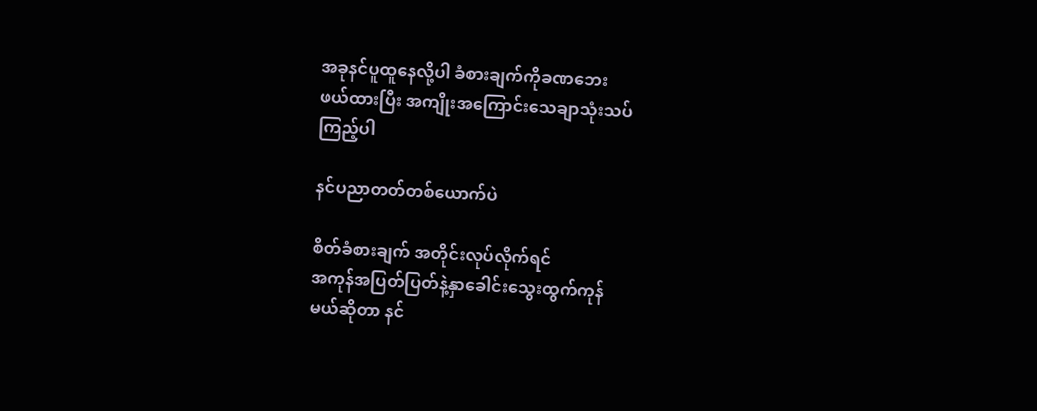အခုနင်ပူထူနေလို့ပါ ခံစားချက်ကိုခဏဘေး
ဖယ်ထားပြီး အကျိုးအကြောင်းသေချာသုံးသပ်
ကြည့်ပါ

နင်ပညာတတ်တစ်ယောက်ပဲ

စိတ်ခံစားချက် အတိုင်းလုပ်လိုက်ရင်
အကုန်အပြတ်ပြတ်နဲ့နှာခေါင်းသွေးထွက်ကုန်
မယ်ဆိုတာ နင်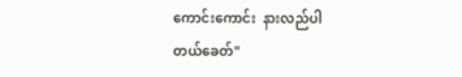ကောင်းကောင်း  နားလည်ပါ
တယ်ခေတ်"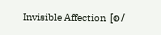Invisible Affection  [စ/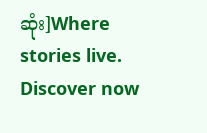ဆုံး]Where stories live. Discover now